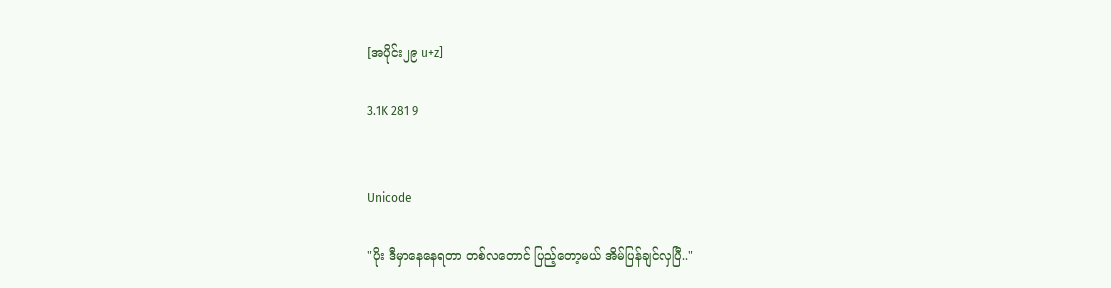[အပိုင်း၂၉ u+z]

3.1K 281 9


Unicode

"ပိုး ဒီမှာနေနေရတာ တစ်လတောင် ပြည့်တော့မယ် အိမ်ပြန်ချင်လှပြီ.."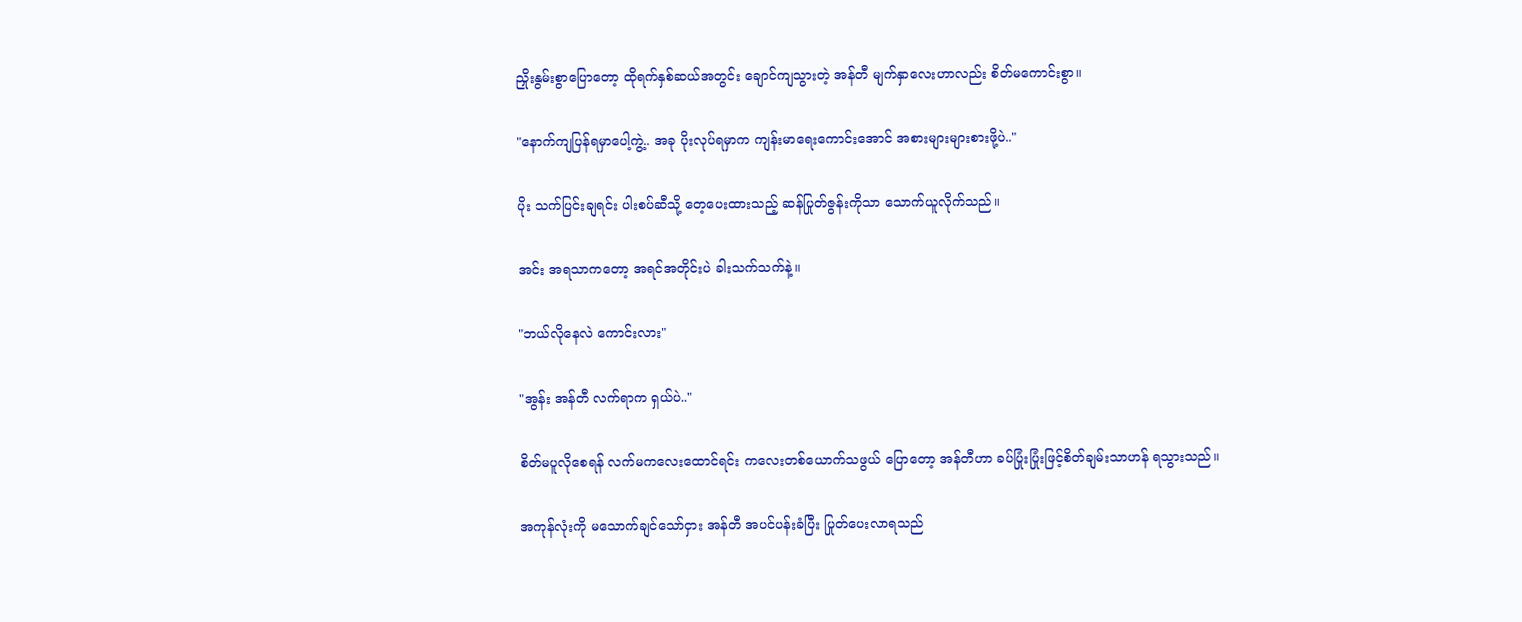ညှိုးနွမ်းစွာပြောတော့ ထိုရက်နှစ်ဆယ်အတွင်း ချောင်ကျသွားတဲ့ အန်တီ မျက်နှာလေးဟာလည်း စိတ်မကောင်းစွာ။

"နောက်ကျပြန်ရမှာပေါ့ကွဲ့.. အခု ပိုးလုပ်ရမှာက ကျန်းမာရေးကောင်းအောင် အစားများများစားဖို့ပဲ.."

ပိုး သက်ပြင်းချရင်း ပါးစပ်ဆီသို့ တေ့ပေးထားသည့် ဆန်ပြုတ်ဇွန်းကိုသာ သောက်ယူလိုက်သည်။

အင်း အရသာကတော့ အရင်အတိုင်းပဲ ခါးသက်သက်နဲ့။

"ဘယ်လိုနေလဲ ကောင်းလား"

"အွန်း အန်တီ လက်ရာက ရှယ်ပဲ.."

စိတ်မပူလိုစေရန် လက်မကလေးထောင်ရင်း ကလေးတစ်ယောက်သဖွယ် ပြောတော့ အန်တီဟာ ခပ်ပြုံးပြုံးဖြင့်စိတ်ချမ်းသာဟန် ရသွားသည်။

အကုန်လုံးကို မသောက်ချင်သော်ငှား အန်တီ အပင်ပန်းခံပြီး ပြုတ်ပေးလာရသည်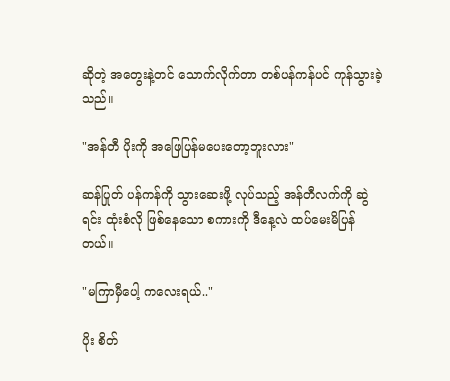ဆိုတဲ့ အတွေးနဲ့တင် သောက်လိုက်တာ တစ်ပန်ကန်ပင် ကုန်သွားခဲ့သည်။

"အန်တီ ပိုးကို အဖြေပြန်မပေးတော့ဘူးလား"

ဆန်ပြုတ် ပန်ကန်ကို သွားဆေးဖို့ လုပ်သည့် အန်တီလက်ကို ဆွဲရင်း ထုံးစံလို ဖြစ်နေသော စကားကို ဒီနေ့လဲ ထပ်မေးမိပြန်တယ်။

"မကြာမှီပေါ့ ကလေးရယ်.."

ပိုး စိတ်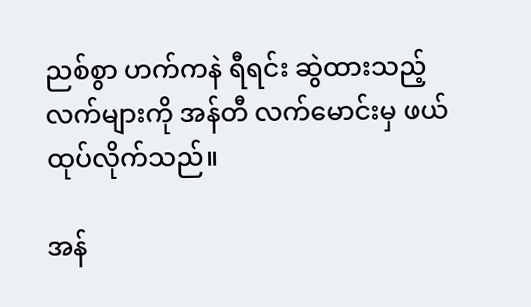ညစ်စွာ ဟက်ကနဲ ရီရင်း ဆွဲထားသည့် လက်များကို အန်တီ လက်မောင်းမှ ဖယ်ထုပ်လိုက်သည်။

အန်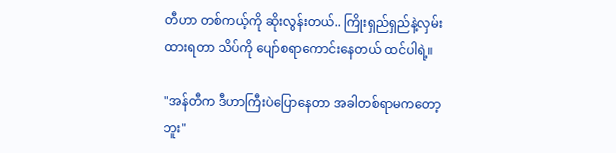တီဟာ တစ်ကယ့်ကို ဆိုးလွန်းတယ်.. ကြိုးရှည်ရှည်နဲ့လှမ်းထားရတာ သိပ်ကို ပျော်စရာကောင်းနေတယ် ထင်ပါရဲ့။

"အန်တီက ဒီဟာကြီးပဲပြောနေတာ အခါတစ်ရာမကတော့ဘူး"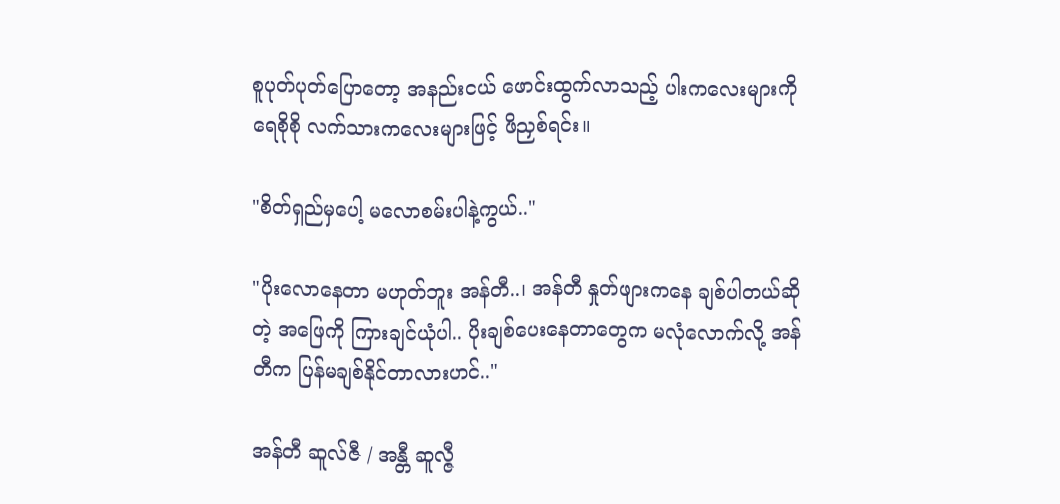စူပုတ်ပုတ်ပြောတော့ အနည်းငယ် ဖောင်းထွက်လာသည့် ပါးကလေးများကို ရေစိုစို လက်သားကလေးများဖြင့် ဖိညှစ်ရင်း။

"စိတ်ရှည်မှပေါ့ မလောစမ်းပါနဲ့ကွယ်.."

"ပိုးလောနေတာ မဟုတ်ဘူး အန်တီ..၊ အန်တီ နှုတ်ဖျားကနေ ချစ်ပါတယ်ဆိုတဲ့ အဖြေကို ကြားချင်ယုံပါ.. ပိုးချစ်ပေးနေတာတွေက မလုံလောက်လို့ အန်တီက ပြန်မချစ်နိုင်တာလားဟင်.."

အန်တီ ဆူလ်ဇီ / အန္တီ ဆူလ္ဇီ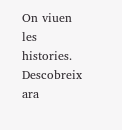On viuen les histories. Descobreix ara